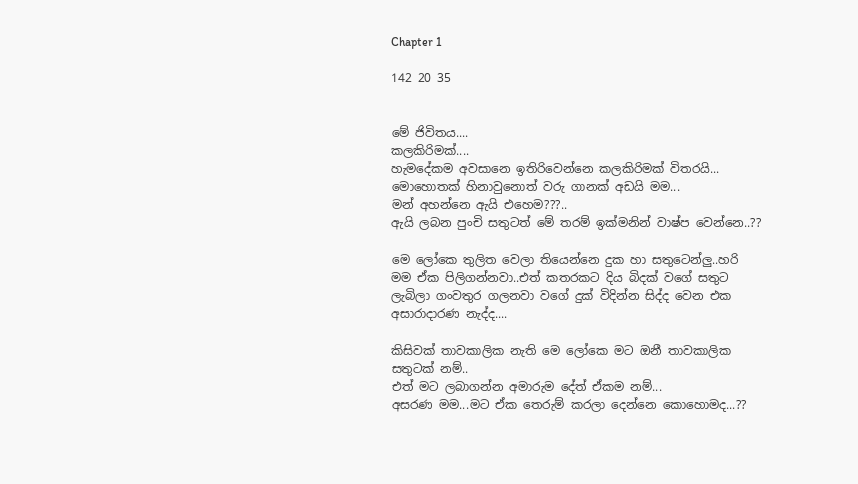Chapter 1

142 20 35


මේ ජිවිතය....
කලකිරිමක්....
හැමදේකම අවසානෙ ඉතිරිවෙන්නෙ කලකිරිමක් විතරයි...
මොහොතක් හිනාවුනොත් වරු ගානක් අඩයි මම...
මන් අහන්නෙ ඇයි එහෙම???..
ඇයි ලබන පුංචි සතුටත් මේ තරම් ඉක්මනින් වාෂ්ප වෙන්නෙ..??

මෙ ලෝකෙ තුලිත වෙලා තියෙන්නෙ දුක හා සතුටෙන්ලු..හරි මම ඒක පිලිගන්නවා..එත් කතරකට දිය බිදක් වගේ සතුට ලැබිලා ගංවතුර ගලනවා වගේ දුක් විදින්න සිද්ද වෙන එක අසාරාදාරණ නැද්ද....

කිසිවක් තාවකාලික නැති මෙ ලෝකෙ මට ඔනී තාවකාලික සතුටක් නම්..
එත් මට ලබාගන්න අමාරුම දේත් ඒකම නම්...
අසරණ මම...මට ඒක තෙරුම් කරලා දෙන්නෙ කොහොමද...??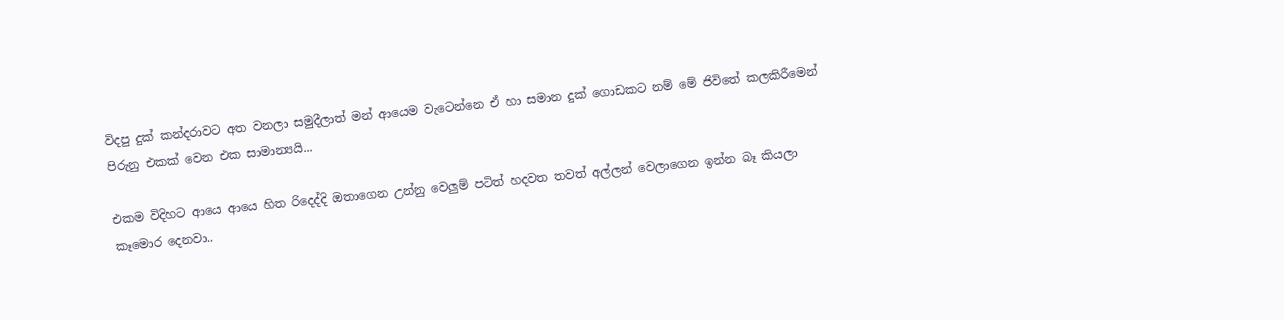විදපු දුක් කන්දරාවට අත වනලා සමුදීලාත් මන් ආයෙම වැටෙන්නෙ ඒ හා සමාන දුක් ගොඩකට නම් මේ ජිවිතේ කලකිරීමෙන් පිරුනු එකක් වෙන එක සාමාන්‍යයි...

එකම විදිහට ආයෙ ආයෙ හිත රිදෙද්දි ඔතාගෙන උන්නු වෙලුම් පටිත් හදවත තවත් අල්ලන් වෙලාගෙන ඉන්න බෑ කියලා කෑමොර දෙනවා..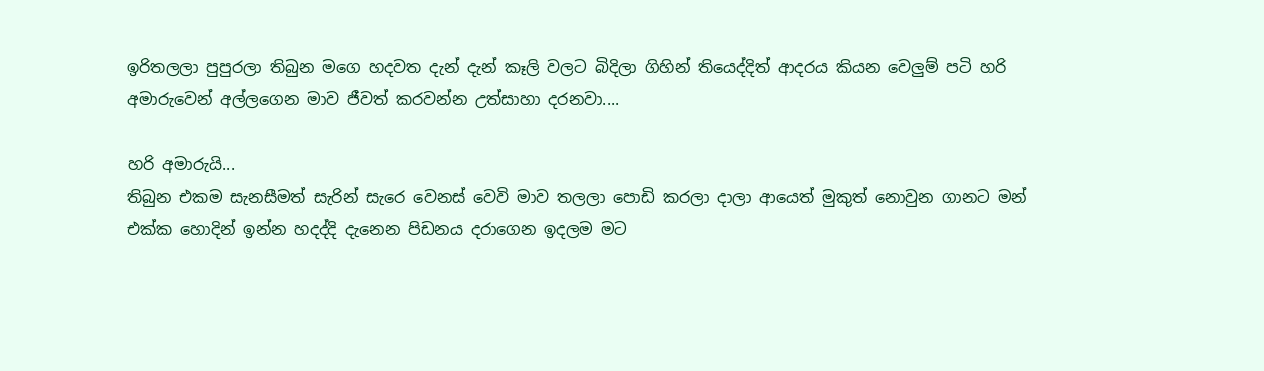ඉරිතලලා පුපුරලා තිබුන මගෙ හදවත දැන් දැන් කෑලි වලට බිදිලා ගිහින් තියෙද්දිත් ආදරය කියන වෙලුම් පටි හරි අමාරුවෙන් අල්ලගෙන මාව ජීවත් කරවන්න උත්සාහා දරනවා....

හරි අමාරුයි...
තිබුන එකම සැනසීමත් සැරින් සැරෙ වෙනස් වෙවි මාව තලලා පොඩි කරලා දාලා ආයෙත් මුකුත් නොවුන ගානට මන් එක්ක හොදින් ඉන්න හදද්දි දැනෙන පිඩනය දරාගෙන ඉදලම මට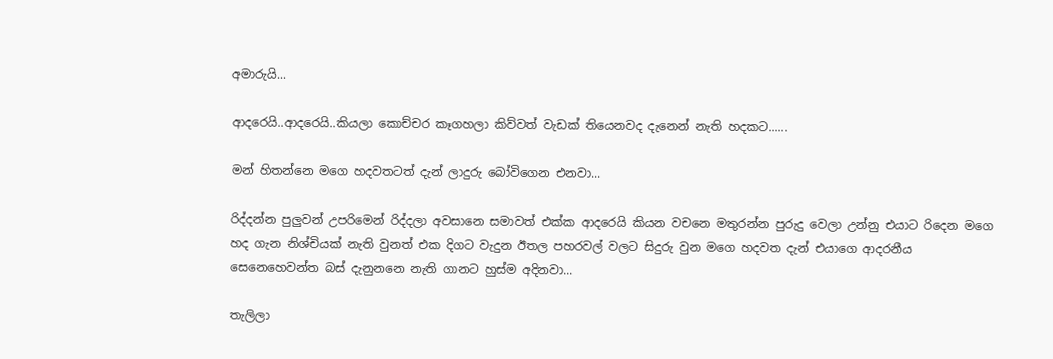අමාරුයි...

ආදරෙයි..ආදරෙයි..කියලා කොච්චර කෑගහලා කිව්වත් වැඩක් තියෙනවද දැනෙන් නැති හදකට......

මන් හිතන්නෙ මගෙ හදවතටත් දැන් ලාදුරු බෝවිගෙන එනවා...

රිද්දන්න පුලුවන් උපරිමෙන් රිද්දලා අවසානෙ සමාවත් එක්ක ආදරෙයි කියන වචනෙ මතුරන්න පුරුදු වෙලා උන්නු එයාට රිදෙන මගෙ හද ගැන නිශ්චියක් නැති වුනත් එක දිගට වැදුන ඊතල පහරවල් වලට සිදුරු වුන මගෙ හදවත දැන් එයාගෙ ආදරනීය සෙනෙහෙවන්ත බස් දැනුනනෙ නැති ගානට හුස්ම අදිනවා...

තැලිලා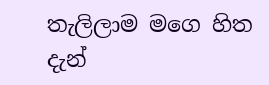තැලිලාම මගෙ හිත දැන්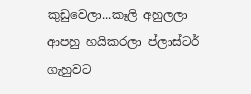කුඩුවෙලා...කෑලි අහුලලා ආපහු හයිකරලා ප්ලාස්ටර් ගැහුවට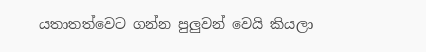යතාතත්වෙට ගන්න පුලුවන් වෙයි කියලා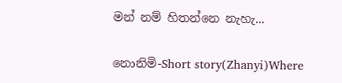මන් නම් හිතන්නෙ නැහැ...

නොනිමි-Short story(Zhanyi)Where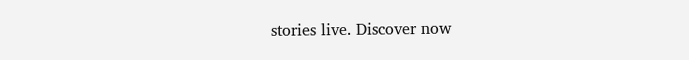stories live. Discover now